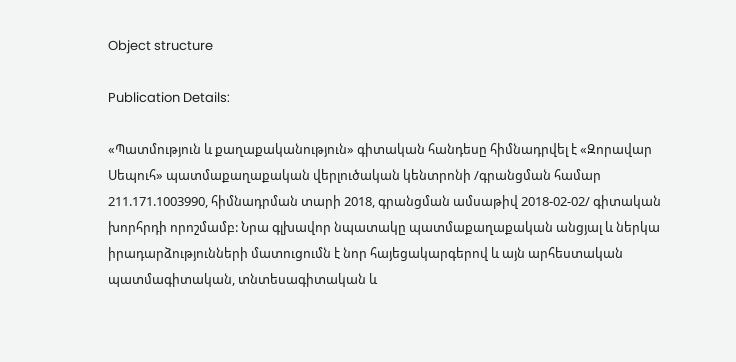Object structure

Publication Details:

«Պատմություն և քաղաքականություն» գիտական հանդեսը հիմնադրվել է «Զորավար Սեպուհ» պատմաքաղաքական վերլուծական կենտրոնի /գրանցման համար 211.171.1003990, հիմնադրման տարի 2018, գրանցման ամսաթիվ 2018-02-02/ գիտական խորհրդի որոշմամբ: Նրա գլխավոր նպատակը պատմաքաղաքական անցյալ և ներկա իրադարձությունների մատուցումն է նոր հայեցակարգերով և այն արհեստական պատմագիտական, տնտեսագիտական և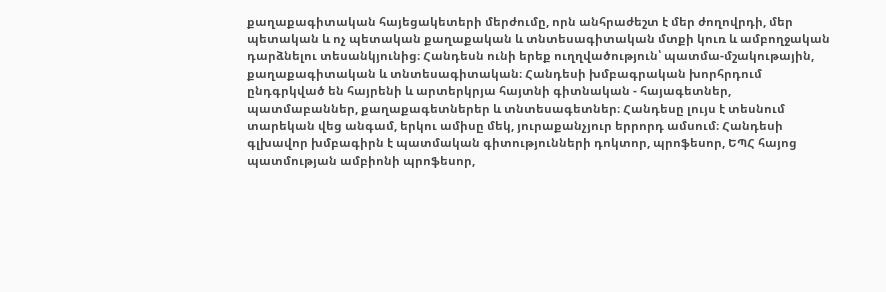քաղաքագիտական հայեցակետերի մերժումը, որն անհրաժեշտ է մեր ժողովրդի, մեր պետական և ոչ պետական քաղաքական և տնտեսագիտական մտքի կուռ և ամբողջական դարձնելու տեսանկյունից։ Հանդեսն ունի երեք ուղղվածություն՝ պատմա-մշակութային, քաղաքագիտական և տնտեսագիտական։ Հանդեսի խմբագրական խորհրդում ընդգրկված են հայրենի և արտերկրյա հայտնի գիտնական - հայագետներ, պատմաբաններ, քաղաքագետներեր և տնտեսագետներ։ Հանդեսը լույս է տեսնում տարեկան վեց անգամ, երկու ամիսը մեկ, յուրաքանչյուր երրորդ ամսում։ Հանդեսի գլխավոր խմբագիրն է պատմական գիտությունների դոկտոր, պրոֆեսոր, ԵՊՀ հայոց պատմության ամբիոնի պրոֆեսոր,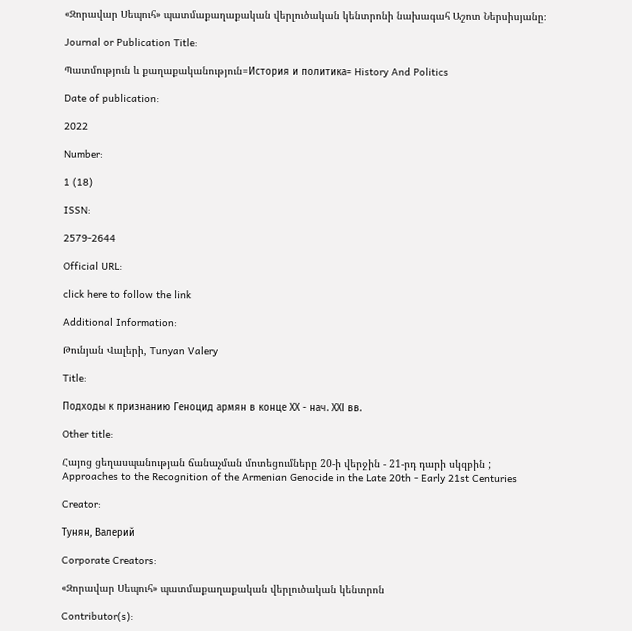«Զորավար Սեպուհ» պատմաքաղաքական վերլուծական կենտրոնի նախագահ Աշոտ Ներսիսյանը։

Journal or Publication Title:

Պատմություն և քաղաքականություն=История и политика= History And Politics

Date of publication:

2022

Number:

1 (18)

ISSN:

2579-2644

Official URL:

click here to follow the link

Additional Information:

Թունյան Վալերի, Tunyan Valery

Title:

Подходы к признанию Геноцид армян в конце ХХ - нач. ХХI вв.

Other title:

Հայոց ցեղասպանության ճանաչման մոտեցումները 20-ի վերջին - 21-րդ դարի սկզբին ; Approaches to the Recognition of the Armenian Genocide in the Late 20th - Early 21st Centuries

Creator:

Тунян, Валерий

Corporate Creators:

«Զորավար Սեպուհ» պատմաքաղաքական վերլուծական կենտրոն

Contributor(s):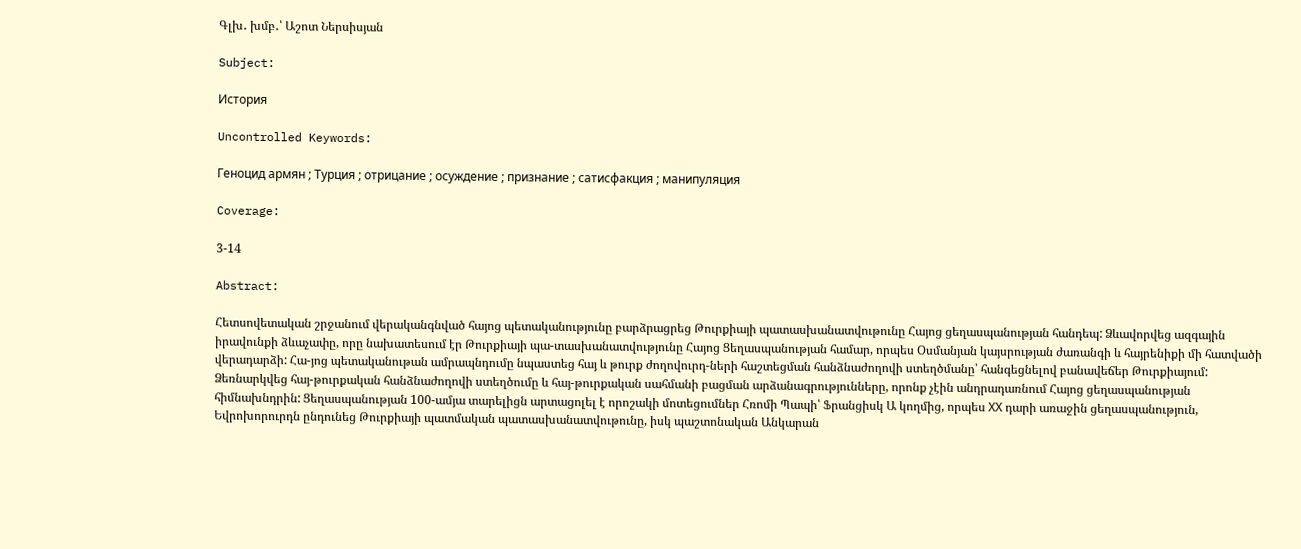Գլխ․ խմբ․՝ Աշոտ Ներսիսյան

Subject:

История

Uncontrolled Keywords:

Геноцид армян ; Турция ; отрицание ; осуждение ; признание ; сатисфакция ; манипуляция

Coverage:

3-14

Abstract:

Հետսովետական շրջանում վերականգնված հայոց պետականությունը բարձրացրեց Թուրքիայի պատասխանատվութունը Հայոց ցեղասպանության հանդեպ: Ձևավորվեց ազգային իրավունքի ձևաչափը, որը նախատեսում էր Թուրքիայի պա-տասխանատվությունը Հայոց Ցեղասպանության համար, որպես Օսմանյան կայսրության ժառանգի և հայրենիքի մի հատվածի վերադարձի: Հա-յոց պետականութան ամրապնդումը նպաստեց հայ և թուրք ժողովուրդ-ների հաշտեցման հանձնաժողովի ստեղծմանը՝ հանգեցնելով բանավեճեր Թուրքիայում: Ձեռնարկվեց հայ-թուրքական հանձնաժողովի ստեղծումը և հայ-թուրքական սահմանի բացման արձանագրությունները, որոնք չէին անդրադառնում Հայոց ցեղասպանության հիմնախնդրին: Ցեղասպանության 100-ամյա տարելիցն արտացոլել է որոշակի մոտեցումներ Հռոմի Պապի՝ Ֆրանցիսկ Ա կողմից, որպես ХХ դարի առաջին ցեղասպանություն, Եվրոխորուրդն ընդունեց Թուրքիայի պատմական պատասխանատվութունը, իսկ պաշտոնական Անկարան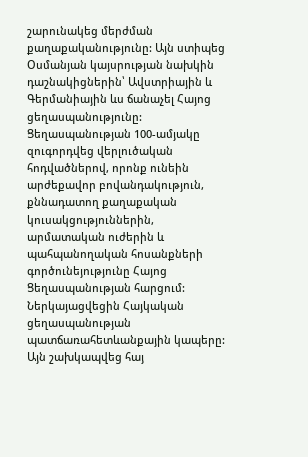շարունակեց մերժման քաղաքականությունը: Այն ստիպեց Օսմանյան կայսրության նախկին դաշնակիցներին՝ Ավստրիային և Գերմանիային ևս ճանաչել Հայոց ցեղասպանությունը: Ցեղասպանության 100-ամյակը զուգորդվեց վերլուծական հոդվածներով, որոնք ունեին արժեքավոր բովանդակություն, քննադատող քաղաքական կուսակցություններին, արմատական ուժերին և պահպանողական հոսանքների գործունեյությունը Հայոց Ցեղասպանության հարցում: Ներկայացվեցին Հայկական ցեղասպանության պատճառահետևանքային կապերը: Այն շախկապվեց հայ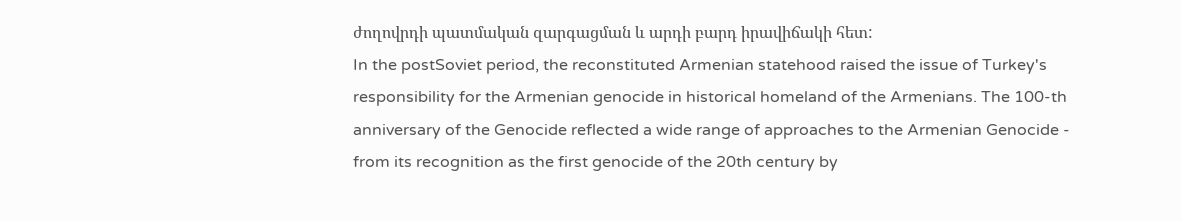ժողովրդի պատմական զարգացման և արդի բարդ իրավիճակի հետ:
In the postSoviet period, the reconstituted Armenian statehood raised the issue of Turkey's responsibility for the Armenian genocide in historical homeland of the Armenians. The 100-th anniversary of the Genocide reflected a wide range of approaches to the Armenian Genocide - from its recognition as the first genocide of the 20th century by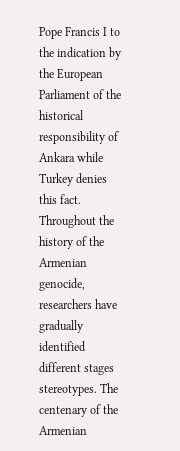Pope Francis I to the indication by the European Parliament of the historical responsibility of Ankara while Turkey denies this fact. Throughout the history of the Armenian genocide, researchers have gradually identified different stages stereotypes. The centenary of the Armenian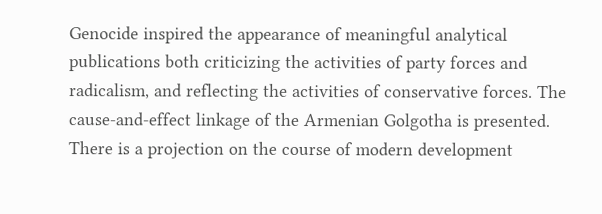Genocide inspired the appearance of meaningful analytical publications both criticizing the activities of party forces and radicalism, and reflecting the activities of conservative forces. The cause-and-effect linkage of the Armenian Golgotha is presented. There is a projection on the course of modern development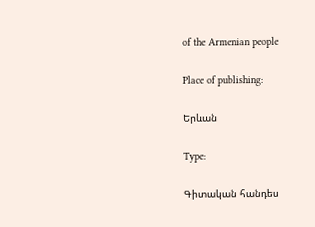of the Armenian people

Place of publishing:

Երևան

Type:

Գիտական հանդես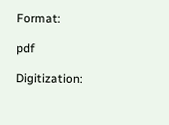Format:

pdf

Digitization: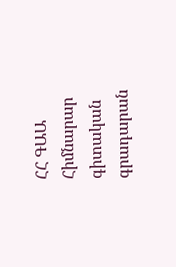ՀՀ ԳԱԱ Հիմնարար գիտական գրադարան